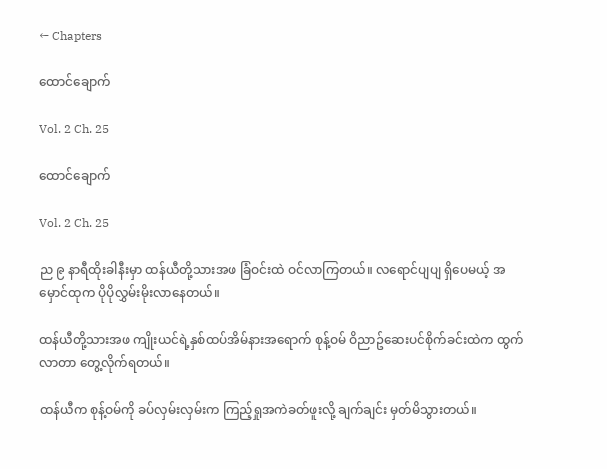← Chapters

ထောင်ချောက်

Vol. 2 Ch. 25

ထောင်ချောက်

Vol. 2 Ch. 25

ည ၉ နာရီထိုးခါနီးမှာ ထန်ယီတို့သားအဖ ခြံဝင်းထဲ ဝင်လာကြတယ်။ လရောင်ပျပျ ရှိပေမယ့် အမှောင်ထုက ပိုပိုလွှမ်းမိုးလာနေတယ်။

ထန်ယီတို့သားအဖ ကျိုးယင်ရဲ့နှစ်ထပ်အိမ်နားအရောက် စုန့်ဝမ် ဝိညာဥ်ဆေးပင်စိုက်ခင်းထဲက ထွက်လာတာ တွေ့လိုက်ရတယ်။

ထန်ယီက စုန့်ဝမ်ကို ခပ်လှမ်းလှမ်းက ကြည့်ရှုအကဲခတ်ဖူးလို့ ချက်ချင်း မှတ်မိသွားတယ်။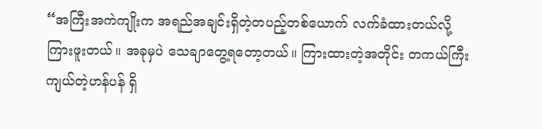“အကြီးအကဲကျိုးက အရည်အချင်းရှိတဲ့တပည့်တစ်ယောက် လက်ခံထားတယ်လို့ ကြားဖူးတယ်။ အခုမှပဲ သေချာတွေ့ရတော့တယ်။ ကြားထားတဲ့အတိုင်း တကယ်ကြီးကျယ်တဲ့ဟန်ပန် ရှိ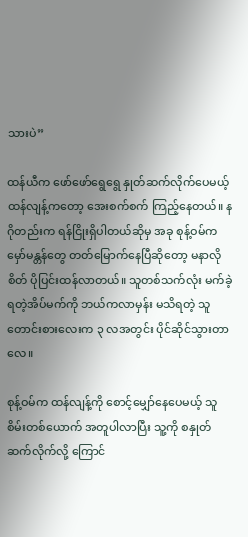သားပဲ”

ထန်ယီက ဖော်ဖော်ရွေရွေ နှုတ်ဆက်လိုက်ပေမယ့် ထန်လျန့်ကတော့ အေးစက်စက် ကြည့်နေတယ်။ နဂိုတည်းက ရန်ငြိုးရှိပါတယ်ဆိုမှ အခု စုန့်ဝမ်က မှော်မန္တန်တွေ တတ်မြောက်နေပြီဆိုတော့ မနာလိုစိတ် ပိုပြင်းထန်လာတယ်။ သူတစ်သက်လုံး မက်ခဲ့ရတဲ့အိပ်မက်ကို ဘယ်ကလာမှန်း မသိရတဲ့ သူတောင်းစားလေးက ၃ လအတွင်း ပိုင်ဆိုင်သွားတာလေ။

စုန့်ဝမ်က ထန်လျန့်ကို စောင့်မျှော်နေပေမယ့် သူစိမ်းတစ်ယောက် အတူပါလာပြီး သူ့ကို စနှုတ်ဆက်လိုက်လို့ ကြောင်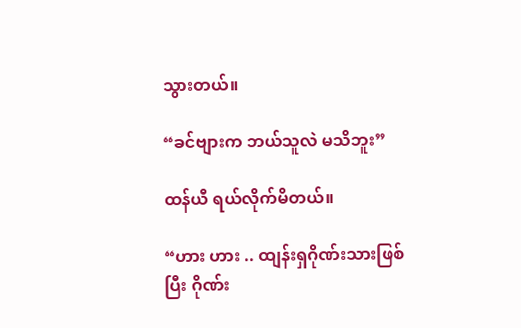သွားတယ်။

“ခင်ဗျားက ဘယ်သူလဲ မသိဘူး”

ထန်ယီ ရယ်လိုက်မိတယ်။

“ဟား ဟား .. ထျန်းရှဂိုဏ်းသားဖြစ်ပြီး ဂိုဏ်း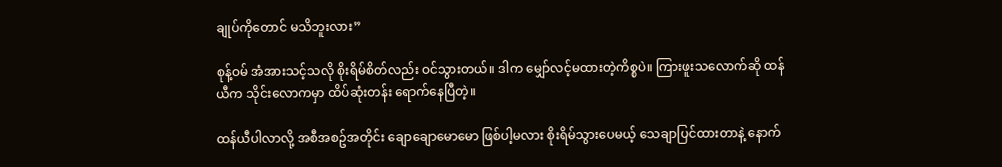ချုပ်ကိုတောင် မသိဘူးလား”

စုန့်ဝမ် အံအားသင့်သလို စိုးရိမ်စိတ်လည်း ဝင်သွားတယ်။ ဒါက မျှော်လင့်မထားတဲ့ကိစ္စပဲ။ ကြားဖူးသလောက်ဆို ထန်ယီက သိုင်းလောကမှာ ထိပ်ဆုံးတန်း ရောက်နေပြီတဲ့။

ထန်ယီပါလာလို့ အစီအစဥ်အတိုင်း ချောချောမောမော ဖြစ်ပါ့မလား စိုးရိမ်သွားပေမယ့် သေချာပြင်ထားတာနဲ့ နောက်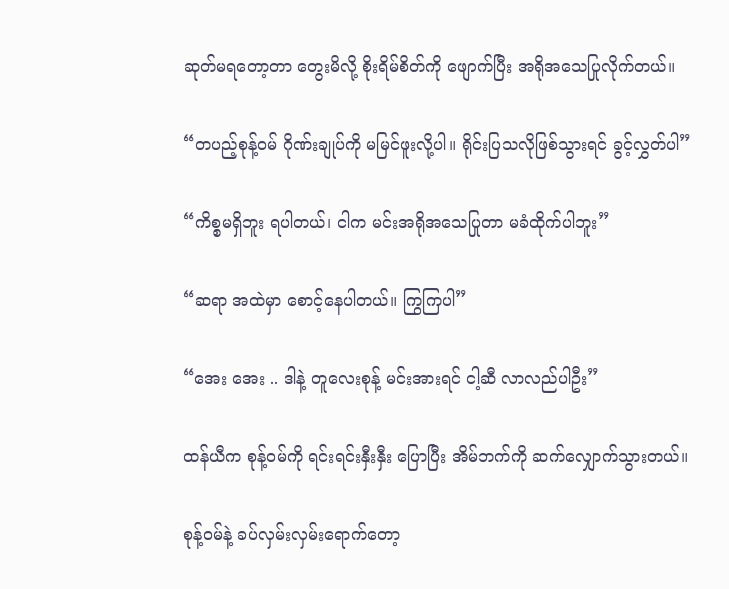ဆုတ်မရတော့တာ တွေးမိလို့ စိုးရိမ်စိတ်ကို ဖျောက်ပြီး အရိုအသေပြုလိုက်တယ်။

“တပည့်စုန့်ဝမ် ဂိုဏ်းချုပ်ကို မမြင်ဖူးလို့ပါ။ ရိုင်းပြသလိုဖြစ်သွားရင် ခွင့်လွှတ်ပါ”

“ကိစ္စမရှိဘူး ရပါတယ်၊ ငါက မင်းအရိုအသေပြုတာ မခံထိုက်ပါဘူး”

“ဆရာ အထဲမှာ စောင့်နေပါတယ်။ ကြွကြပါ”

“အေး အေး .. ဒါနဲ့ တူလေးစုန့် မင်းအားရင် ငါ့ဆီ လာလည်ပါဦး”

ထန်ယီက စုန့်ဝမ်ကို ရင်းရင်းနှီးနှီး ပြောပြီး အိမ်ဘက်ကို ဆက်လျှောက်သွားတယ်။

စုန့်ဝမ်နဲ့ ခပ်လှမ်းလှမ်းရောက်တော့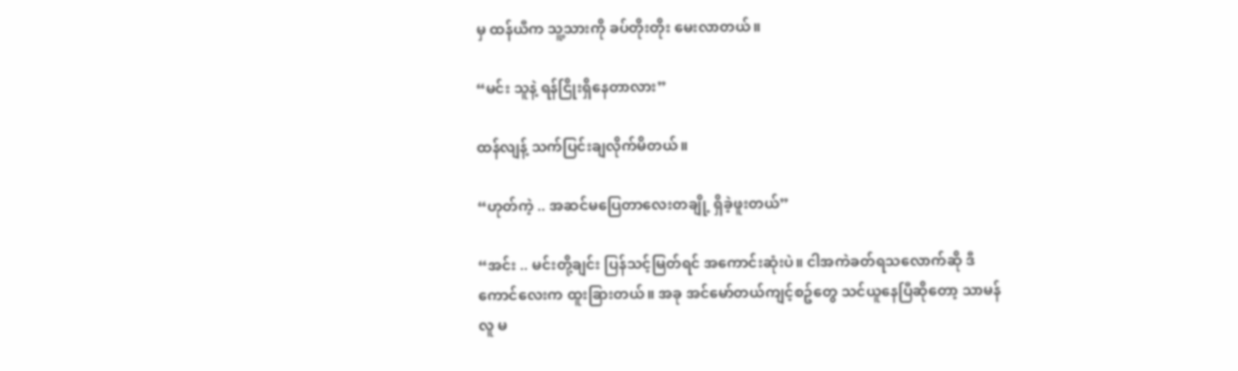မှ ထန်ယီက သူ့သားကို ခပ်တိုးတိုး မေးလာတယ်။

“မင်း သူနဲ့ ရန်ငြိုးရှိနေတာလား”

ထန်လျန့် သက်ပြင်းချလိုက်မိတယ်။

“ဟုတ်ကဲ့ .. အဆင်မပြေတာလေးတချို့ ရှိခဲ့ဖူးတယ်”

“အင်း .. မင်းတို့ချင်း ပြန်သင့်မြတ်ရင် အကောင်းဆုံးပဲ။ ငါအကဲခတ်ရသလောက်ဆို ဒီကောင်လေးက ထူးခြားတယ်။ အခု အင်မော်တယ်ကျင့်စဥ်တွေ သင်ယူနေပြီဆိုတော့ သာမန်လူ မ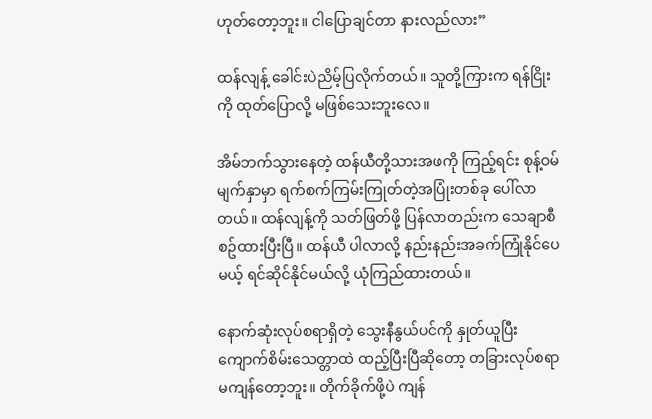ဟုတ်တော့ဘူး။ ငါပြောချင်တာ နားလည်လား”

ထန်လျန့် ခေါင်းပဲညိမ့်ပြလိုက်တယ်။ သူတို့ကြားက ရန်ငြိုးကို ထုတ်ပြောလို့ မဖြစ်သေးဘူးလေ။

အိမ်ဘက်သွားနေတဲ့ ထန်ယီတို့သားအဖကို ကြည့်ရင်း စုန့်ဝမ်မျက်နှာမှာ ရက်စက်ကြမ်းကြုတ်တဲ့အပြုံးတစ်ခု ပေါ်လာတယ်။ ထန်လျန့်ကို သတ်ဖြတ်ဖို့ ပြန်လာတည်းက သေချာစီစဥ်ထားပြီးပြီ။ ထန်ယီ ပါလာလို့ နည်းနည်းအခက်ကြုံနိုင်ပေမယ့် ရင်ဆိုင်နိုင်မယ်လို့ ယုံကြည်ထားတယ်။

နောက်ဆုံးလုပ်စရာရှိတဲ့ သွေးနီနွယ်ပင်ကို နှုတ်ယူပြီး ကျောက်စိမ်းသေတ္တာထဲ ထည့်ပြီးပြီဆိုတော့ တခြားလုပ်စရာ မကျန်တော့ဘူး။ တိုက်ခိုက်ဖို့ပဲ ကျန်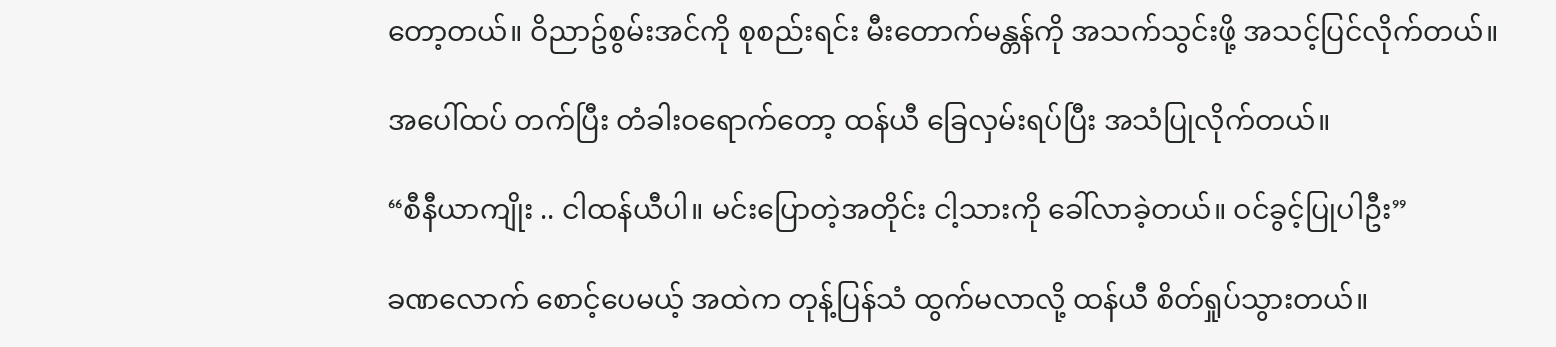တော့တယ်။ ဝိညာဥ်စွမ်းအင်ကို စုစည်းရင်း မီးတောက်မန္တန်ကို အသက်သွင်းဖို့ အသင့်ပြင်လိုက်တယ်။

အပေါ်ထပ် တက်ပြီး တံခါးဝရောက်တော့ ထန်ယီ ခြေလှမ်းရပ်ပြီး အသံပြုလိုက်တယ်။

“စီနီယာကျိုး .. ငါထန်ယီပါ။ မင်းပြောတဲ့အတိုင်း ငါ့သားကို ခေါ်လာခဲ့တယ်။ ဝင်ခွင့်ပြုပါဦး”

ခဏလောက် စောင့်ပေမယ့် အထဲက တုန့်ပြန်သံ ထွက်မလာလို့ ထန်ယီ စိတ်ရှုပ်သွားတယ်။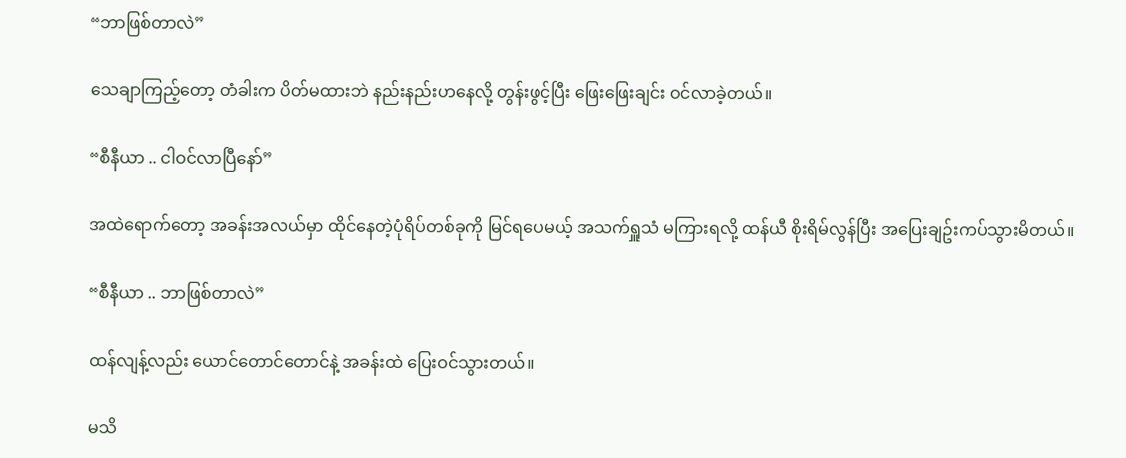“ဘာဖြစ်တာလဲ”

သေချာကြည့်တော့ တံခါးက ပိတ်မထားဘဲ နည်းနည်းဟနေလို့ တွန်းဖွင့်ပြီး ဖြေးဖြေးချင်း ဝင်လာခဲ့တယ်။

“စီနီယာ .. ငါဝင်လာပြီနော်”

အထဲရောက်တော့ အခန်းအလယ်မှာ ထိုင်နေတဲ့ပုံရိပ်တစ်ခုကို မြင်ရပေမယ့် အသက်ရှူသံ မကြားရလို့ ထန်ယီ စိုးရိမ်လွန်ပြီး အပြေးချဥ်းကပ်သွားမိတယ်။

“စီနီယာ .. ဘာဖြစ်တာလဲ”

ထန်လျန့်လည်း ယောင်တောင်တောင်နဲ့ အခန်းထဲ ပြေးဝင်သွားတယ်။

မသိ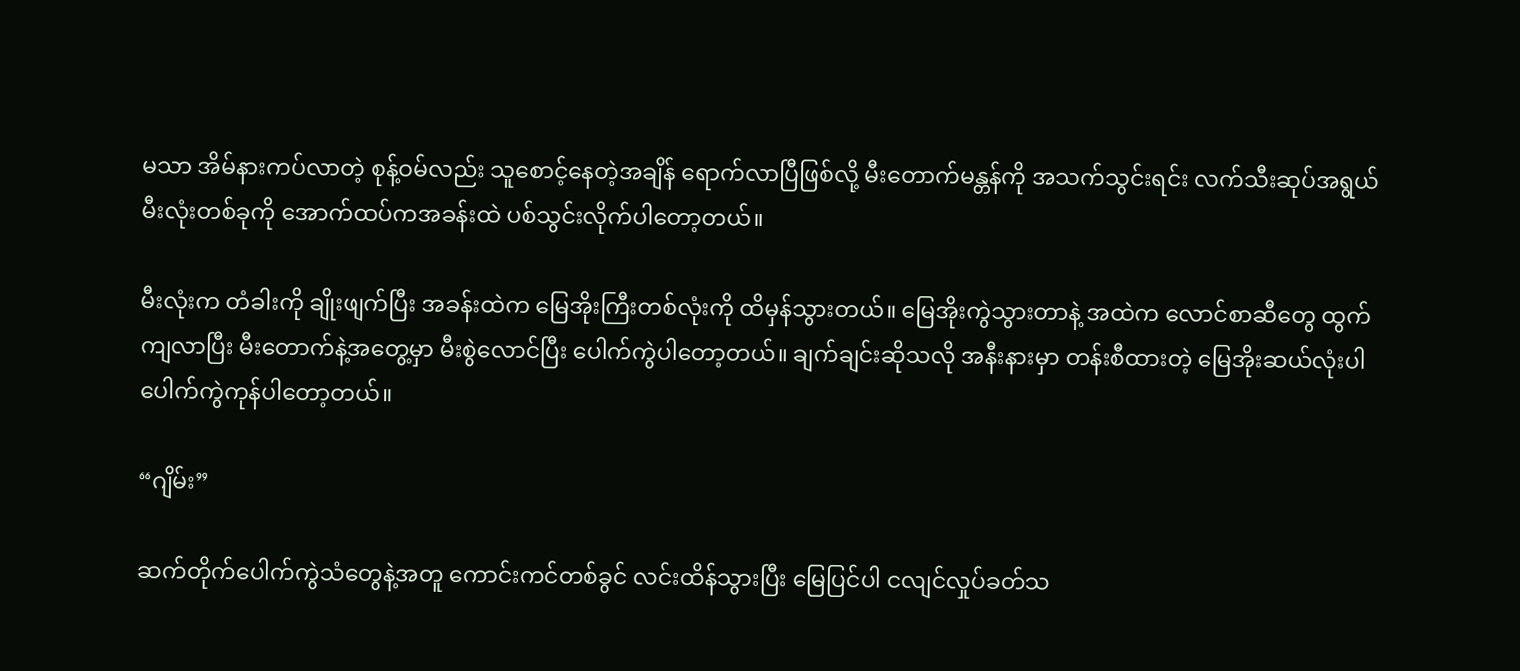မသာ အိမ်နားကပ်လာတဲ့ စုန့်ဝမ်လည်း သူစောင့်နေတဲ့အချိန် ရောက်လာပြီဖြစ်လို့ မီးတောက်မန္တန်ကို အသက်သွင်းရင်း လက်သီးဆုပ်အရွယ်မီးလုံးတစ်ခုကို အောက်ထပ်ကအခန်းထဲ ပစ်သွင်းလိုက်ပါတော့တယ်။

မီးလုံးက တံခါးကို ချိုးဖျက်ပြီး အခန်းထဲက မြေအိုးကြီးတစ်လုံးကို ထိမှန်သွားတယ်။ မြေအိုးကွဲသွားတာနဲ့ အထဲက လောင်စာဆီတွေ ထွက်ကျလာပြီး မီးတောက်နဲ့အတွေ့မှာ မီးစွဲလောင်ပြီး ပေါက်ကွဲပါတော့တယ်။ ချက်ချင်းဆိုသလို အနီးနားမှာ တန်းစီထားတဲ့ မြေအိုးဆယ်လုံးပါ ပေါက်ကွဲကုန်ပါတော့တယ်။

“ဂျိမ်း”

ဆက်တိုက်ပေါက်ကွဲသံတွေနဲ့အတူ ကောင်းကင်တစ်ခွင် လင်းထိန်သွားပြီး မြေပြင်ပါ ငလျင်လှုပ်ခတ်သ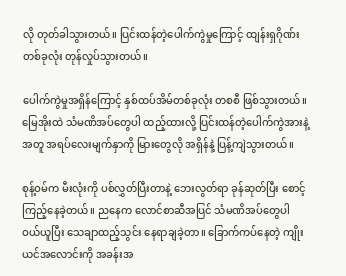လို တုတ်ခါသွားတယ်။ ပြင်းထန်တဲ့ပေါက်ကွဲမှုကြောင့် ထျန်းရှဂိုဏ်းတစ်ခုလုံး တုန်လှုပ်သွားတယ်။

ပေါက်ကွဲမှုအရှိန်ကြောင့် နှစ်ထပ်အိမ်တစ်ခုလုံး တစစီ ဖြစ်သွားတယ်။ မြေအိုးထဲ သံမဏိအပ်တွေပါ ထည့်ထားလို့ ပြင်းထန်တဲ့ပေါက်ကွဲအားနဲ့အတူ အရပ်လေးမျက်နှာကို မြားတွေလို အရှိန်နဲ့ ပြန့်ကျဲသွားတယ်။

စုန့်ဝမ်က မီးလုံးကို ပစ်လွှတ်ပြီးတာနဲ့ ဘေးလွတ်ရာ ခုန်ဆုတ်ပြီး စောင့်ကြည့်နေခဲ့တယ်။ ညနေက လောင်စာဆီအပြင် သံမဏိအပ်တွေပါ ဝယ်ယူပြီး သေချာထည့်သွင်း နေရာချခဲ့တာ။ ခြောက်ကပ်နေတဲ့ ကျိုးယင်အလောင်းကို အခန်းအ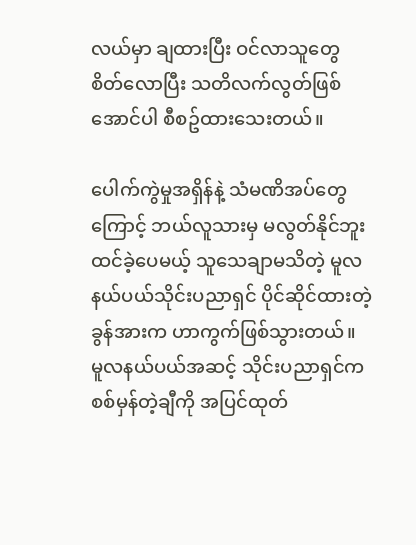လယ်မှာ ချထားပြီး ဝင်လာသူတွေ စိတ်လောပြီး သတိလက်လွတ်ဖြစ်အောင်ပါ စီစဥ်ထားသေးတယ်။

ပေါက်ကွဲမှုအရှိန်နဲ့ သံမဏိအပ်တွေကြောင့် ဘယ်လူသားမှ မလွတ်နိုင်ဘူး ထင်ခဲ့ပေမယ့် သူသေချာမသိတဲ့ မူလနယ်ပယ်သိုင်းပညာရှင် ပိုင်ဆိုင်ထားတဲ့ခွန်အားက ဟာကွက်ဖြစ်သွားတယ်။ မူလနယ်ပယ်အဆင့် သိုင်းပညာရှင်က စစ်မှန်တဲ့ချီကို အပြင်ထုတ်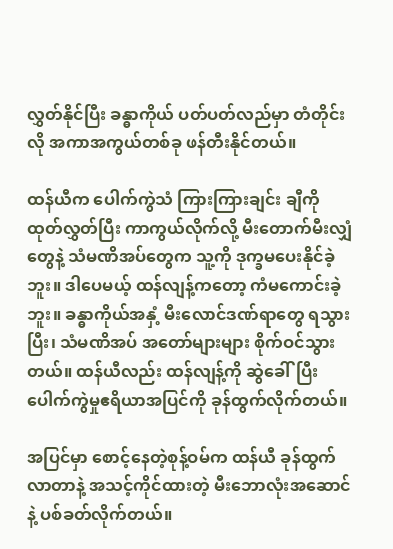လွှတ်နိုင်ပြီး ခန္ဓာကိုယ် ပတ်ပတ်လည်မှာ တံတိုင်းလို အကာအကွယ်တစ်ခု ဖန်တီးနိုင်တယ်။

ထန်ယီက ပေါက်ကွဲသံ ကြားကြားချင်း ချီကို ထုတ်လွှတ်ပြီး ကာကွယ်လိုက်လို့ မီးတောက်မီးလျှံတွေနဲ့ သံမဏိအပ်တွေက သူ့ကို ဒုက္ခမပေးနိုင်ခဲ့ဘူး။ ဒါပေမယ့် ထန်လျန့်ကတော့ ကံမကောင်းခဲ့ဘူး။ ခန္ဓာကိုယ်အနှံ့ မီးလောင်ဒဏ်ရာတွေ ရသွားပြီး၊ သံမဏိအပ် အတော်များများ စိုက်ဝင်သွားတယ်။ ထန်ယီလည်း ထန်လျန့်ကို ဆွဲခေါ်ပြီး ပေါက်ကွဲမှုဧရိယာအပြင်ကို ခုန်ထွက်လိုက်တယ်။

အပြင်မှာ စောင့်နေတဲ့စုန့်ဝမ်က ထန်ယီ ခုန်ထွက်လာတာနဲ့ အသင့်ကိုင်ထားတဲ့ မီးဘောလုံးအဆောင်နဲ့ ပစ်ခတ်လိုက်တယ်။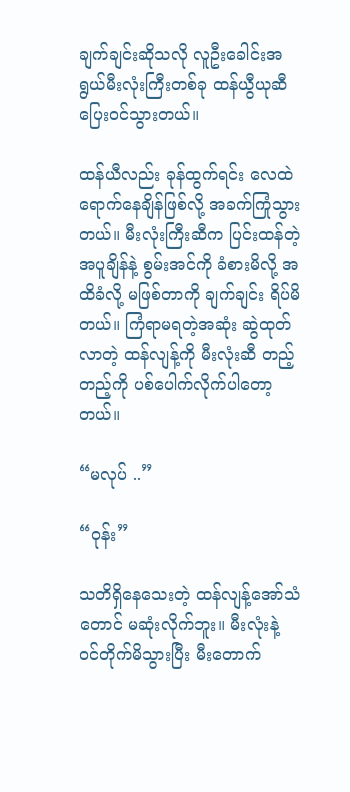ချက်ချင်းဆိုသလို လူဦးခေါင်းအရွယ်မီးလုံးကြီးတစ်ခု ထန်ယွီယုဆီ ပြေးဝင်သွားတယ်။

ထန်ယီလည်း ခုန်ထွက်ရင်း လေထဲရောက်နေချိန်ဖြစ်လို့ အခက်ကြုံသွားတယ်။ မီးလုံးကြီးဆီက ပြင်းထန်တဲ့အပူချိန်နဲ့ စွမ်းအင်ကို ခံစားမိလို့ အထိခံလို့ မဖြစ်တာကို ချက်ချင်း ရိပ်မိတယ်။ ကြံရာမရတဲ့အဆုံး ဆွဲထုတ်လာတဲ့ ထန်လျန့်ကို မီးလုံးဆီ တည့်တည့်ကို ပစ်ပေါက်လိုက်ပါတော့တယ်။

“မလုပ် ..”

“ဝုန်း”

သတိရှိနေသေးတဲ့ ထန်လျန့်အော်သံတောင် မဆုံးလိုက်ဘူး။ မီးလုံးနဲ့ ဝင်တိုက်မိသွားပြီး မီးတောက်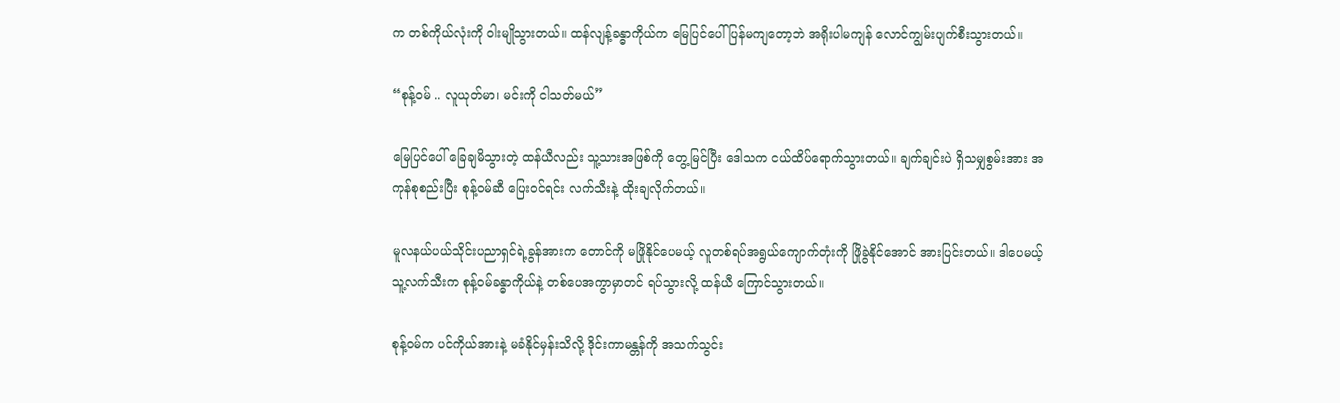က တစ်ကိုယ်လုံးကို ဝါးမျိုသွားတယ်။ ထန်လျန့်ခန္ဓာကိုယ်က မြေပြင်ပေါ် ပြန်မကျတော့ဘဲ အရိုးပါမကျန် လောင်ကျွမ်းပျက်စီးသွားတယ်။

“စုန့်ဝမ် .. လူယုတ်မာ၊ မင်းကို ငါသတ်မယ်”

မြေပြင်ပေါ် ခြေချမိသွားတဲ့ ထန်ယီလည်း သူ့သားအဖြစ်ကို တွေ့မြင်ပြီး ဒေါသက ငယ်ထိပ်ရောက်သွားတယ်။ ချက်ချင်းပဲ ရှိသမျှစွမ်းအား အကုန်စုစည်းပြီး စုန့်ဝမ်ဆီ ပြေးဝင်ရင်း လက်သီးနဲ့ ထိုးချလိုက်တယ်။

မူလနယ်ပယ်သိုင်းပညာရှင်ရဲ့ခွန်အားက တောင်ကို မဖြိုနိုင်ပေမယ့် လူတစ်ရပ်အရွယ်ကျောက်တုံးကို ဖြိုခွဲနိုင်အောင် အားပြင်းတယ်။ ဒါပေမယ့် သူ့လက်သီးက စုန့်ဝမ်ခန္ဓာကိုယ်နဲ့ တစ်ပေအကွာမှာတင် ရပ်သွားလို့ ထန်ယီ ကြောင်သွားတယ်။

စုန့်ဝမ်က ပင်ကိုယ်အားနဲ့ မခံနိုင်မှန်းသိလို့ ဒိုင်းကာမန္တန်ကို အသက်သွင်း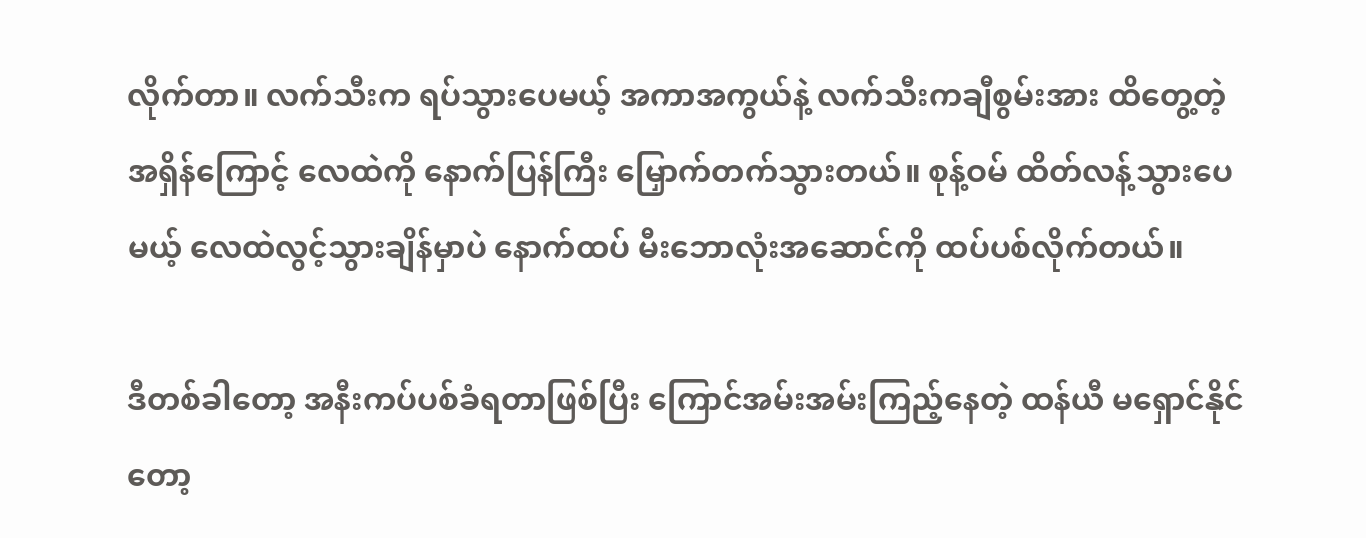လိုက်တာ။ လက်သီးက ရပ်သွားပေမယ့် အကာအကွယ်နဲ့ လက်သီးကချီစွမ်းအား ထိတွေ့တဲ့အရှိန်ကြောင့် လေထဲကို နောက်ပြန်ကြီး မြှောက်တက်သွားတယ်။ စုန့်ဝမ် ထိတ်လန့်သွားပေမယ့် လေထဲလွင့်သွားချိန်မှာပဲ နောက်ထပ် မီးဘောလုံးအဆောင်ကို ထပ်ပစ်လိုက်တယ်။

ဒီတစ်ခါတော့ အနီးကပ်ပစ်ခံရတာဖြစ်ပြီး ကြောင်အမ်းအမ်းကြည့်နေတဲ့ ထန်ယီ မရှောင်နိုင်တော့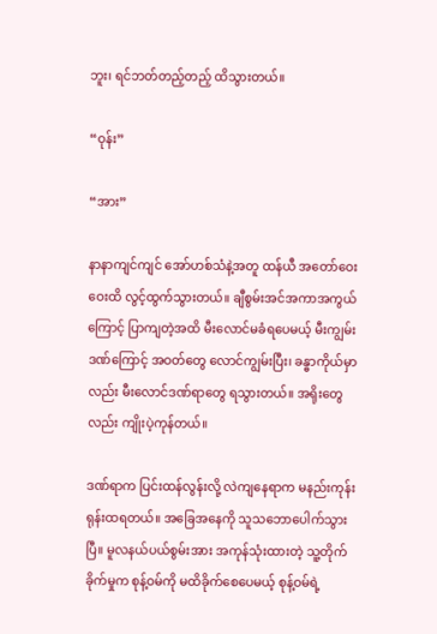ဘူး၊ ရင်ဘတ်တည့်တည့် ထိသွားတယ်။

“ဝုန်း”

“အား”

နာနာကျင်ကျင် အော်ဟစ်သံနဲ့အတူ ထန်ယီ အတော်ဝေးဝေးထိ လွင့်ထွက်သွားတယ်။ ချီစွမ်းအင်အကာအကွယ်ကြောင့် ပြာကျတဲ့အထိ မီးလောင်မခံရပေမယ့် မီးကျွမ်းဒဏ်ကြောင့် အဝတ်တွေ လောင်ကျွမ်းပြီး၊ ခန္ဓာကိုယ်မှာလည်း မီးလောင်ဒဏ်ရာတွေ ရသွားတယ်။ အရိုးတွေလည်း ကျိုးပဲ့ကုန်တယ်။

ဒဏ်ရာက ပြင်းထန်လွန်းလို့ လဲကျနေရာက မနည်းကုန်းရုန်းထရတယ်။ အခြေအနေကို သူသဘောပေါက်သွားပြီ။ မူလနယ်ပယ်စွမ်းအား အကုန်သုံးထားတဲ့ သူ့တိုက်ခိုက်မှုက စုန့်ဝမ်ကို မထိခိုက်စေပေမယ့် စုန့်ဝမ်ရဲ့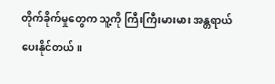တိုက်ခိုက်မှုတွေက သူ့ကို ကြီးကြီးမားမား အန္တရာယ် ပေးနိုင်တယ်။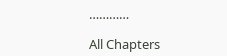…………

All Chapters